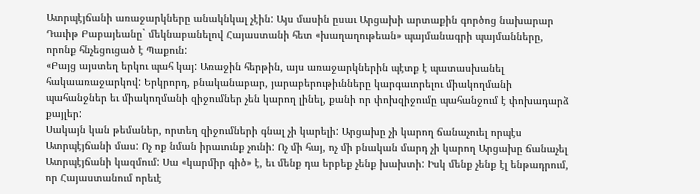Ատրպէյճանի առաջարկները անակնկալ չէին: Այս մասին ըսաւ Արցախի արտաքին գործոց նախարար Դաւիթ Բաբայեանը` մեկնաբանելով Հայաստանի հետ «խաղաղութեան» պայմանագրի պայմանները, որոնք հնչեցուցած է Պաքուն:
«Բայց այստեղ երկու պահ կայ: Առաջին հերթին, այս առաջարկներին պէտք է պատասխանել հակաառաջարկով: Երկրորդ, բնականաբար, յարաբերութիւնները կարգաւորելու միակողմանի պահանջներ եւ միակողմանի զիջումներ չեն կարող լինել, քանի որ փոխզիջումը պահանջում է փոխադարձ քայլեր:
Սակայն կան թեմաներ, որտեղ զիջումների գնալ չի կարելի: Արցախը չի կարող ճանաչուել որպէս Ատրպէյճանի մաս: Ոչ ոք նման իրաւունք չունի: Ոչ մի հայ, ոչ մի բնական մարդ չի կարող Արցախը ճանաչել Ատրպէյճանի կազմում: Սա «կարմիր գիծ» է, եւ մենք դա երբեք չենք խախտի: Իսկ մենք չենք էլ ենթադրում, որ Հայաստանում որեւէ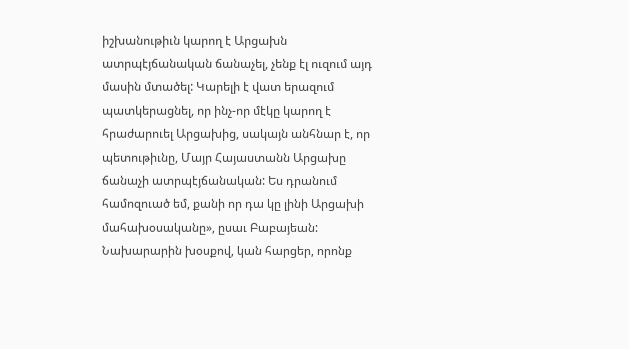իշխանութիւն կարող է Արցախն ատրպէյճանական ճանաչել, չենք էլ ուզում այդ մասին մտածել: Կարելի է վատ երազում պատկերացնել, որ ինչ-որ մէկը կարող է հրաժարուել Արցախից, սակայն անհնար է, որ պետութիւնը, Մայր Հայաստանն Արցախը ճանաչի ատրպէյճանական: Ես դրանում համոզուած եմ, քանի որ դա կը լինի Արցախի մահախօսականը», ըսաւ Բաբայեան:
Նախարարին խօսքով, կան հարցեր, որոնք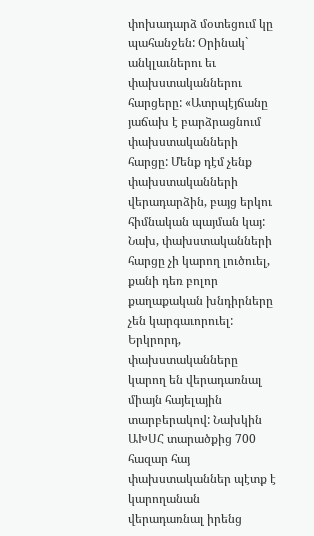փոխադարձ մօտեցում կը պահանջեն: Օրինակ` անկլաւներու եւ փախստականներու հարցերը: «Ատրպէյճանը յաճախ է բարձրացնում փախստականների հարցը: Մենք դէմ չենք փախստականների վերադարձին, բայց երկու հիմնական պայման կայ: Նախ, փախստականների հարցը չի կարող լուծուել, քանի դեռ բոլոր քաղաքական խնդիրները չեն կարգաւորուել: Երկրորդ, փախստականները կարող են վերադառնալ միայն հայելային տարբերակով: Նախկին ԱԽՍՀ տարածքից 700 հազար հայ փախստականներ պէտք է կարողանան վերադառնալ իրենց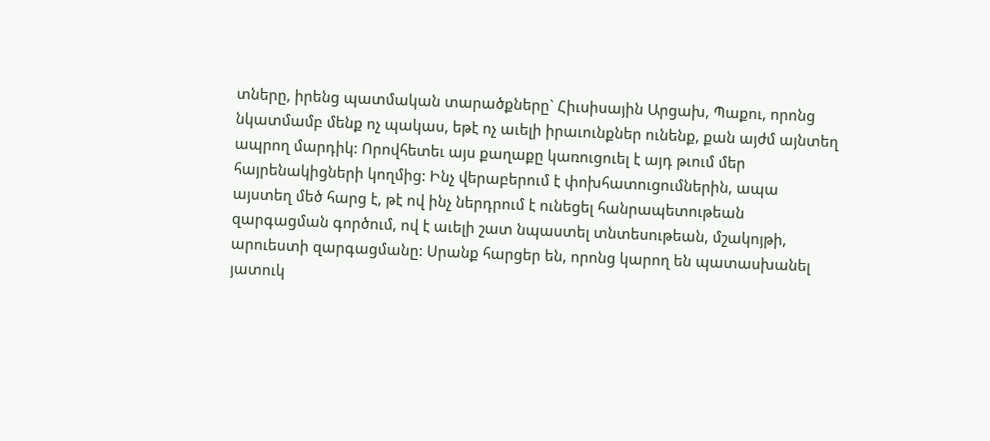տները, իրենց պատմական տարածքները` Հիւսիսային Արցախ, Պաքու, որոնց նկատմամբ մենք ոչ պակաս, եթէ ոչ աւելի իրաւունքներ ունենք, քան այժմ այնտեղ ապրող մարդիկ: Որովհետեւ այս քաղաքը կառուցուել է այդ թւում մեր հայրենակիցների կողմից: Ինչ վերաբերում է փոխհատուցումներին, ապա այստեղ մեծ հարց է, թէ ով ինչ ներդրում է ունեցել հանրապետութեան զարգացման գործում, ով է աւելի շատ նպաստել տնտեսութեան, մշակոյթի, արուեստի զարգացմանը: Սրանք հարցեր են, որոնց կարող են պատասխանել յատուկ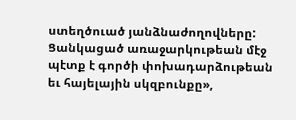ստեղծուած յանձնաժողովները: Ցանկացած առաջարկութեան մէջ պէտք է գործի փոխադարձութեան եւ հայելային սկզբունքը»,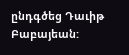ընդգծեց Դաւիթ Բաբայեան: